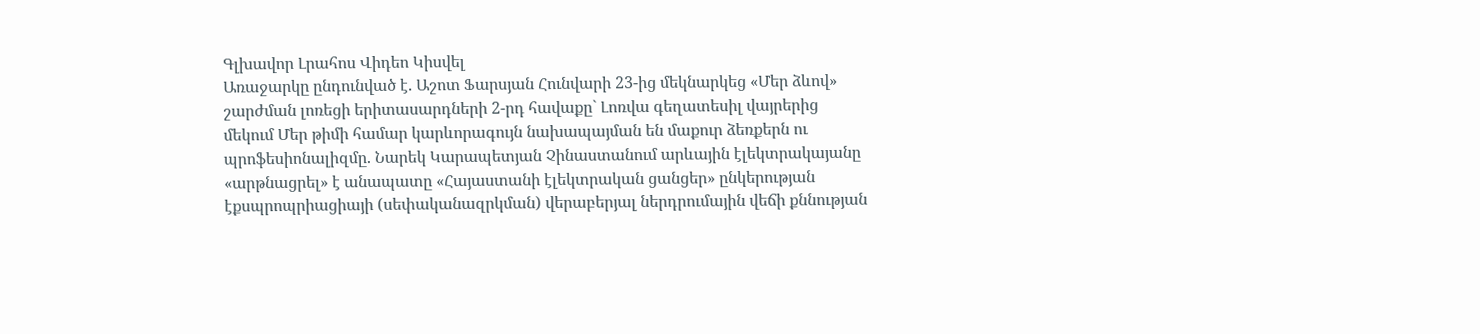Գլխավոր Լրահոս Վիդեո Կիսվել
Առաջարկը ընդունված է. Աշոտ Ֆարսյան Հունվարի 23-ից մեկնարկեց «Մեր ձևով» շարժման լոռեցի երիտասարդների 2-րդ հավաքը` Լոռվա գեղատեսիլ վայրերից մեկում Մեր թիմի համար կարևորագույն նախապայման են մաքուր ձեռքերն ու պրոֆեսիոնալիզմը. Նարեկ Կարապետյան Չինաստանում արևային էլեկտրակայանը «արթնացրել» է անապատը «Հայաստանի էլեկտրական ցանցեր» ընկերության էքսպրոպրիացիայի (սեփականազրկման) վերաբերյալ ներդրումային վեճի քննության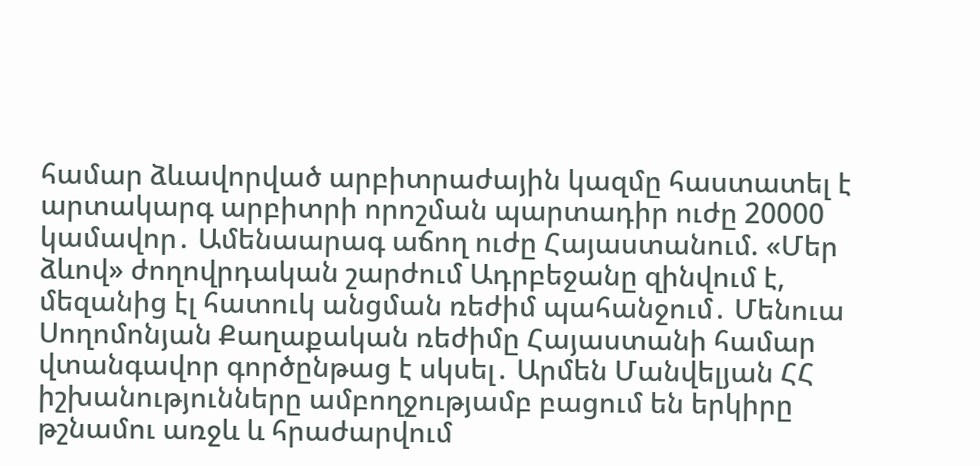համար ձևավորված արբիտրաժային կազմը հաստատել է արտակարգ արբիտրի որոշման պարտադիր ուժը 20000 կամավոր․ Ամենաարագ աճող ուժը Հայաստանում. «Մեր ձևով» ժողովրդական շարժում Ադրբեջանը զինվում է, մեզանից էլ հատուկ անցման ռեժիմ պահանջում․ Մենուա Սողոմոնյան Քաղաքական ռեժիմը Հայաստանի համար վտանգավոր գործընթաց է սկսել․ Արմեն Մանվելյան ՀՀ իշխանությունները ամբողջությամբ բացում են երկիրը թշնամու առջև և հրաժարվում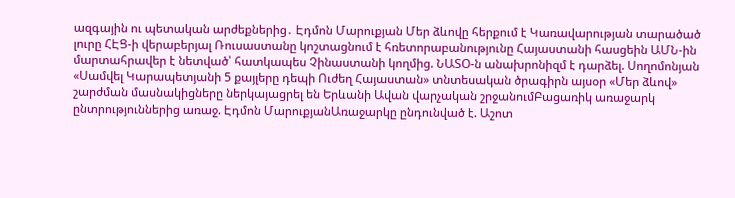ազգային ու պետական արժեքներից․ Էդմոն Մարուքյան Մեր ձևովը հերքում է Կառավարության տարածած լուրը ՀԷՑ-ի վերաբերյալ Ռուսաստանը կոշտացնում է հռետորաբանությունը Հայաստանի հասցեին ԱՄՆ-ին մարտահրավեր է նետված՝ հատկապես Չինաստանի կողմից. ՆԱՏՕ-ն անախրոնիզմ է դարձել. Սողոմոնյան
«Սամվել Կարապետյանի 5 քայլերը դեպի Ուժեղ Հայաստան» տնտեսական ծրագիրն այսօր «Մեր ձևով» շարժման մասնակիցները ներկայացրել են Երևանի Ավան վարչական շրջանումԲացառիկ առաջարկ ընտրություններից առաջ. Էդմոն ՄարուքյանԱռաջարկը ընդունված է. Աշոտ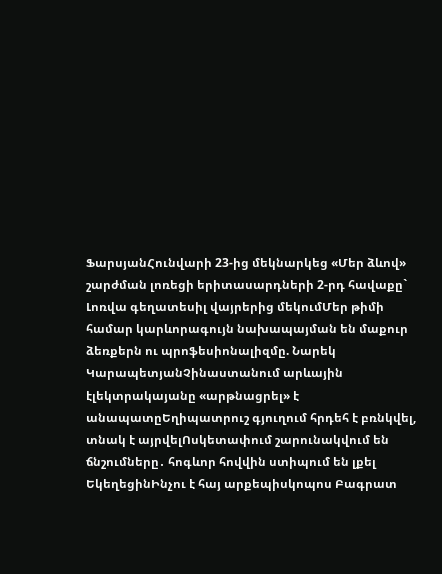ՖարսյանՀունվարի 23-ից մեկնարկեց «Մեր ձևով» շարժման լոռեցի երիտասարդների 2-րդ հավաքը` Լոռվա գեղատեսիլ վայրերից մեկումՄեր թիմի համար կարևորագույն նախապայման են մաքուր ձեռքերն ու պրոֆեսիոնալիզմը. Նարեկ ԿարապետյանՉինաստանում արևային էլեկտրակայանը «արթնացրել» է անապատըԵղիպատրուշ գյուղում հրդեհ է բռնկվել, տնակ է այրվելՈսկետափում շարունակվում են ճնշումները․ հոգևոր հովվին ստիպում են լքել ԵկեղեցինԻնչու է հայ արքեպիսկոպոս Բագրատ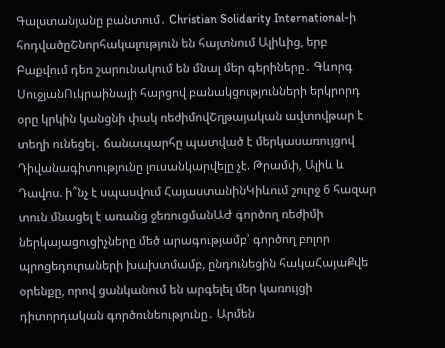Գալստանյանը բանտում․ Christian Solidarity International-ի հոդվածըՇնորհակալություն են հայտնում Ալիևից, երբ Բաքվում դեռ շարունակում են մնալ մեր գերիները․ Գևորգ ՍուջյանՈւկրաինայի հարցով բանակցությունների երկրորդ օրը կրկին կանցնի փակ ռեժիմովՇղթայական ավտովթար է տեղի ունեցել․ ճանապարհը պատված է մերկասառույցով Դիվանագիտությունը լուսանկարվելը չէ. Թրամփ, Ալիև և Դավոս. ի՞նչ է սպասվում ՀայաստանինԿիևում շուրջ 6 հազար տուն մնացել է առանց ջեռուցմանԱԺ գործող ռեժիմի ներկայացուցիչները մեծ արագությամբ՝ գործող բոլոր պրոցեդուրաների խախտմամբ, ընդունեցին հակաՀայաՔվե օրենքը, որով ցանկանում են արգելել մեր կառույցի դիտորդական գործունեությունը․ Արմեն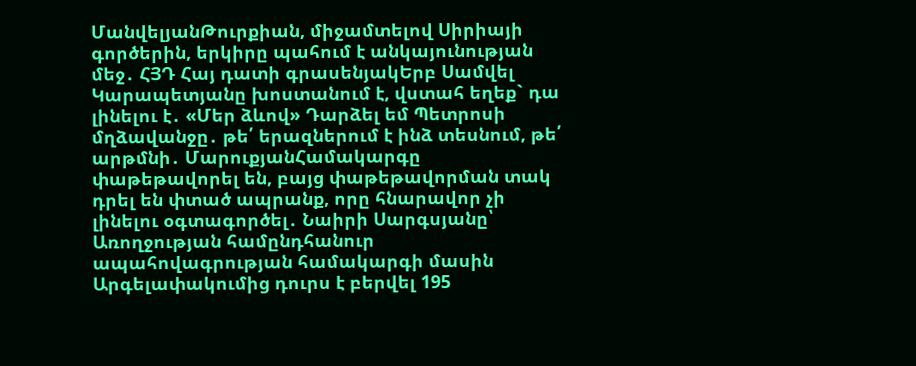ՄանվելյանԹուրքիան, միջամտելով Սիրիայի գործերին, երկիրը պահում է անկայունության մեջ․ ՀՅԴ Հայ դատի գրասենյակԵրբ Սամվել Կարապետյանը խոստանում է, վստահ եղեք` դա լինելու է․ «Մեր ձևով» Դարձել եմ Պետրոսի մղձավանջը․ թե՛ երազներում է ինձ տեսնում, թե՛ արթմնի․ ՄարուքյանՀամակարգը փաթեթավորել են, բայց փաթեթավորման տակ դրել են փտած ապրանք, որը հնարավոր չի լինելու օգտագործել․ Նաիրի Սարգսյանը՝ Առողջության համընդհանուր ապահովագրության համակարգի մասին Արգելափակումից դուրս է բերվել 195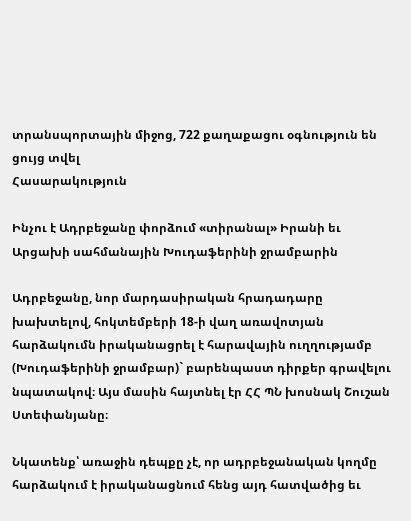տրանսպորտային միջոց, 722 քաղաքացու օգնություն են ցույց տվել
Հասարակություն

Ինչու է Ադրբեջանը փորձում «տիրանալ» Իրանի եւ Արցախի սահմանային Խուդաֆերինի ջրամբարին

Ադրբեջանը, նոր մարդասիրական հրադադարը խախտելով, հոկտեմբերի 18-ի վաղ առավոտյան հարձակումն իրականացրել է հարավային ուղղությամբ (Խուդաֆերինի ջրամբար)` բարենպաստ դիրքեր գրավելու նպատակով։ Այս մասին հայտնել էր ՀՀ ՊՆ խոսնակ Շուշան Ստեփանյանը։

Նկատենք՝ առաջին դեպքը չէ, որ ադրբեջանական կողմը հարձակում է իրականացնում հենց այդ հատվածից եւ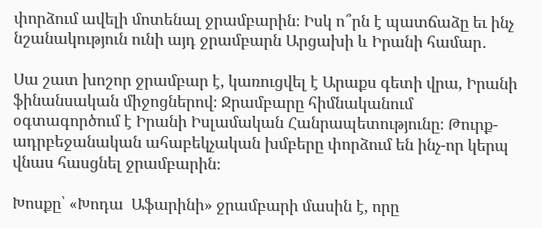փորձում ավելի մոտենալ ջրամբարին։ Իսկ ո՞րն է պատճաձը եւ ինչ նշանակություն ունի այդ ջրամբարն Արցախի և Իրանի համար․

Սա շատ խոշոր ջրամբար է, կառուցվել է Արաքս գետի վրա, Իրանի ֆինանսական միջոցներով։ Ջրամբարը հիմնականում օգտագործում է Իրանի Իսլամական Հանրապետությունը։ Թուրք-ադրբեջանական ահաբեկչական խմբերը փորձում են ինչ-որ կերպ վնաս հասցնել ջրամբարին։

Խոսքը՝ «Խոդա  Աֆարինի» ջրամբարի մասին է, որը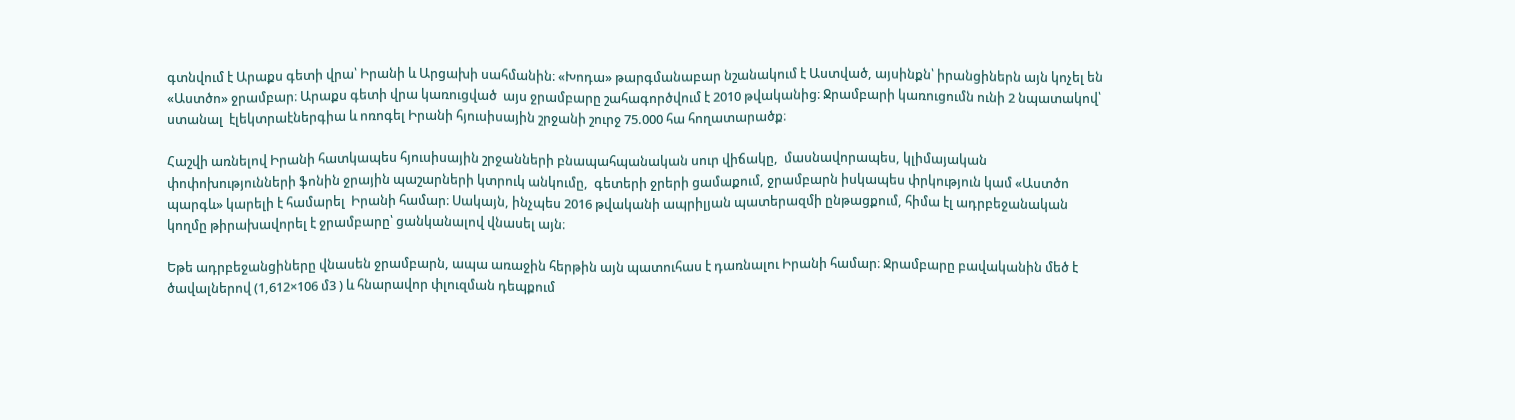գտնվում է Արաքս գետի վրա՝ Իրանի և Արցախի սահմանին։ «Խոդա» թարգմանաբար նշանակում է Աստված, այսինքն՝ իրանցիներն այն կոչել են «Աստծո» ջրամբար։ Արաքս գետի վրա կառուցված  այս ջրամբարը շահագործվում է 2010 թվականից։ Ջրամբարի կառուցումն ունի 2 նպատակով՝ ստանալ  էլեկտրաէներգիա և ոռոգել Իրանի հյուսիսային շրջանի շուրջ 75.000 հա հողատարածք։

Հաշվի առնելով Իրանի հատկապես հյուսիսային շրջանների բնապահպանական սուր վիճակը,  մասնավորապես, կլիմայական փոփոխությունների ֆոնին ջրային պաշարների կտրուկ անկումը,  գետերի ջրերի ցամաքում, ջրամբարն իսկապես փրկություն կամ «Աստծո պարգև» կարելի է համարել  Իրանի համար։ Սակայն, ինչպես 2016 թվականի ապրիլյան պատերազմի ընթացքում, հիմա էլ ադրբեջանական կողմը թիրախավորել է ջրամբարը՝ ցանկանալով վնասել այն։

Եթե ադրբեջանցիները վնասեն ջրամբարն, ապա առաջին հերթին այն պատուհաս է դառնալու Իրանի համար։ Ջրամբարը բավականին մեծ է ծավալներով (1,612×106 մ3 ) և հնարավոր փլուզման դեպքում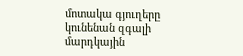մոտակա գյուղերը կունենան զգալի մարդկային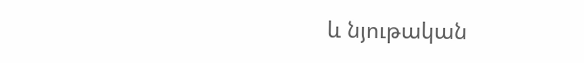և նյութական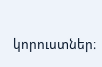կորուստներ։